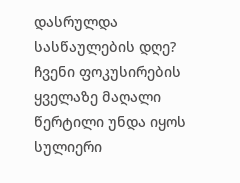დასრულდა სასწაულების დღე?
ჩვენი ფოკუსირების ყველაზე მაღალი წერტილი უნდა იყოს სულიერი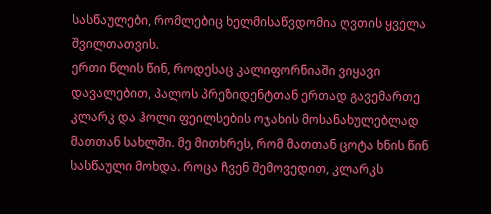სასწაულები, რომლებიც ხელმისაწვდომია ღვთის ყველა შვილთათვის.
ერთი წლის წინ, როდესაც კალიფორნიაში ვიყავი დავალებით, პალოს პრეზიდენტთან ერთად გავემართე კლარკ და ჰოლი ფეილსების ოჯახის მოსანახულებლად მათთან სახლში. მე მითხრეს, რომ მათთან ცოტა ხნის წინ სასწაული მოხდა. როცა ჩვენ შემოვედით, კლარკს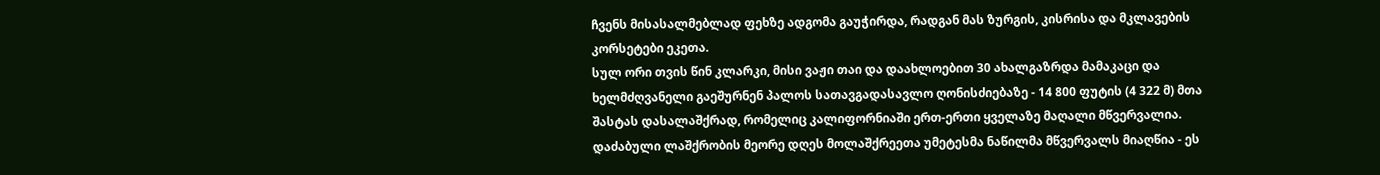ჩვენს მისასალმებლად ფეხზე ადგომა გაუჭირდა, რადგან მას ზურგის, კისრისა და მკლავების კორსეტები ეკეთა.
სულ ორი თვის წინ კლარკი, მისი ვაჟი თაი და დაახლოებით 30 ახალგაზრდა მამაკაცი და ხელმძღვანელი გაეშურნენ პალოს სათავგადასავლო ღონისძიებაზე - 14 800 ფუტის (4 322 მ) მთა შასტას დასალაშქრად, რომელიც კალიფორნიაში ერთ-ერთი ყველაზე მაღალი მწვერვალია. დაძაბული ლაშქრობის მეორე დღეს მოლაშქრეეთა უმეტესმა ნაწილმა მწვერვალს მიაღწია - ეს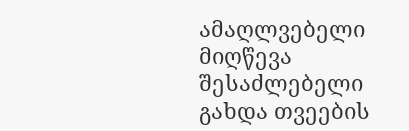ამაღლვებელი მიღწევა შესაძლებელი გახდა თვეების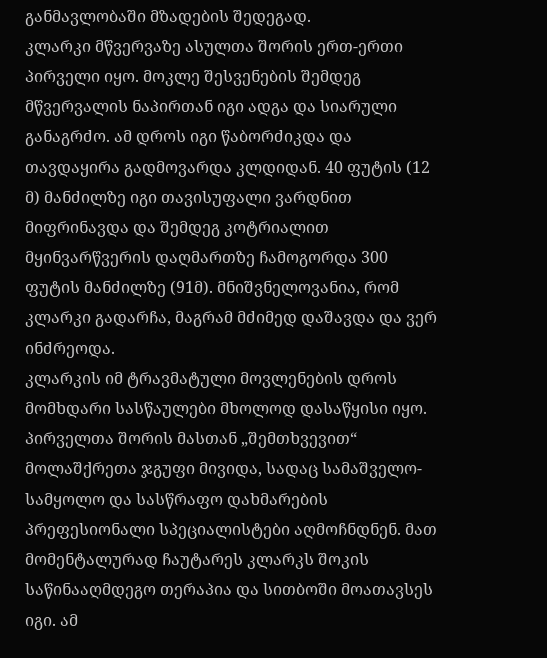განმავლობაში მზადების შედეგად.
კლარკი მწვერვაზე ასულთა შორის ერთ-ერთი პირველი იყო. მოკლე შესვენების შემდეგ მწვერვალის ნაპირთან იგი ადგა და სიარული განაგრძო. ამ დროს იგი წაბორძიკდა და თავდაყირა გადმოვარდა კლდიდან. 40 ფუტის (12 მ) მანძილზე იგი თავისუფალი ვარდნით მიფრინავდა და შემდეგ კოტრიალით მყინვარწვერის დაღმართზე ჩამოგორდა 300 ფუტის მანძილზე (91მ). მნიშვნელოვანია, რომ კლარკი გადარჩა, მაგრამ მძიმედ დაშავდა და ვერ ინძრეოდა.
კლარკის იმ ტრავმატული მოვლენების დროს მომხდარი სასწაულები მხოლოდ დასაწყისი იყო. პირველთა შორის მასთან „შემთხვევით“ მოლაშქრეთა ჯგუფი მივიდა, სადაც სამაშველო-სამყოლო და სასწრაფო დახმარების პრეფესიონალი სპეციალისტები აღმოჩნდნენ. მათ მომენტალურად ჩაუტარეს კლარკს შოკის საწინააღმდეგო თერაპია და სითბოში მოათავსეს იგი. ამ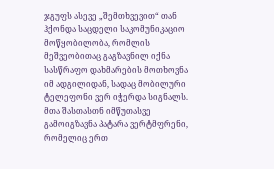ჯგუფს ასევე „შემთხვევით“ თან ჰქონდა საცდელი საკომუნიკაციო მოწყობილობა, რომლის მეშვეობითაც გაგზავნილ იქნა სასწრაფო დახმარების მოთხოვნა იმ ადგილიდან, სადაც მობილური ტელეფონი ვერ იჭერდა სიგნალს. მთა შასთასთნ იმწუთასვე გამოიგზავნა პატარა ვერტმფრენი, რომელიც ერთ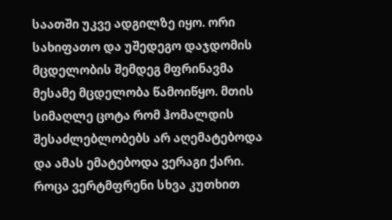საათში უკვე ადგილზე იყო. ორი სახიფათო და უშედეგო დაჯდომის მცდელობის შემდეგ მფრინავმა მესამე მცდელობა წამოიწყო. მთის სიმაღლე ცოტა რომ ჰომალდის შესაძლებლობებს არ აღემატებოდა და ამას ემატებოდა ვერაგი ქარი. როცა ვერტმფრენი სხვა კუთხით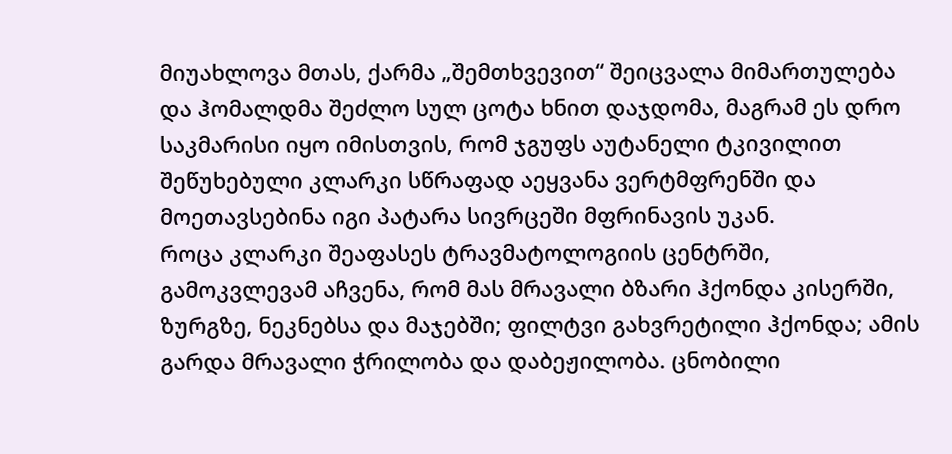მიუახლოვა მთას, ქარმა „შემთხვევით“ შეიცვალა მიმართულება და ჰომალდმა შეძლო სულ ცოტა ხნით დაჯდომა, მაგრამ ეს დრო საკმარისი იყო იმისთვის, რომ ჯგუფს აუტანელი ტკივილით შეწუხებული კლარკი სწრაფად აეყვანა ვერტმფრენში და მოეთავსებინა იგი პატარა სივრცეში მფრინავის უკან.
როცა კლარკი შეაფასეს ტრავმატოლოგიის ცენტრში, გამოკვლევამ აჩვენა, რომ მას მრავალი ბზარი ჰქონდა კისერში, ზურგზე, ნეკნებსა და მაჯებში; ფილტვი გახვრეტილი ჰქონდა; ამის გარდა მრავალი ჭრილობა და დაბეჟილობა. ცნობილი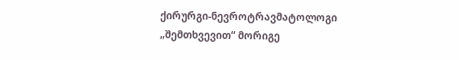ქირურგი-ნევროტრავმატოლოგი „შემთხვევით“ მორიგე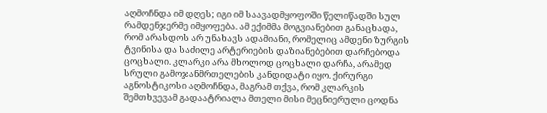აღმოჩნდა იმ დღეს; იგი იმ საავადმყოფოში წელიწადში სულ რამდენჯერმე იმყოფება. ამ ექიმმა მოგვიანებით განაცხადა, რომ არასდოს არ უნახავს ადამიანი, რომელიც ამდენი ზურგის ტვინისა და საძილე არტერიების დაზიანებებით დარჩებოდა ცოცხალი. კლარკი არა მხოლოდ ცოცხალი დარჩა, არამედ სრული გამოჯანმრთელების კანდიდატი იყო. ქირურგი აგნოსტიკოსი აღმოჩნდა, მაგრამ თქვა, რომ კლარკის შემთხვევამ გადაატრიალა მთელი მისი მეცნიერული ცოდნა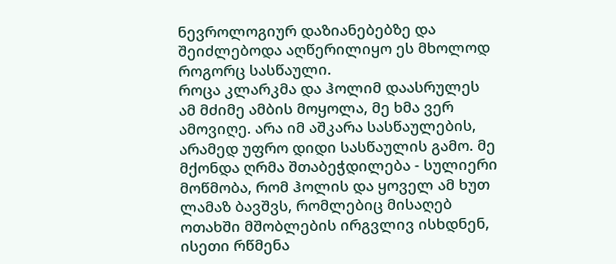ნევროლოგიურ დაზიანებებზე და შეიძლებოდა აღწერილიყო ეს მხოლოდ როგორც სასწაული.
როცა კლარკმა და ჰოლიმ დაასრულეს ამ მძიმე ამბის მოყოლა, მე ხმა ვერ ამოვიღე. არა იმ აშკარა სასწაულების, არამედ უფრო დიდი სასწაულის გამო. მე მქონდა ღრმა შთაბეჭდილება - სულიერი მოწმობა, რომ ჰოლის და ყოველ ამ ხუთ ლამაზ ბავშვს, რომლებიც მისაღებ ოთახში მშობლების ირგვლივ ისხდნენ, ისეთი რწმენა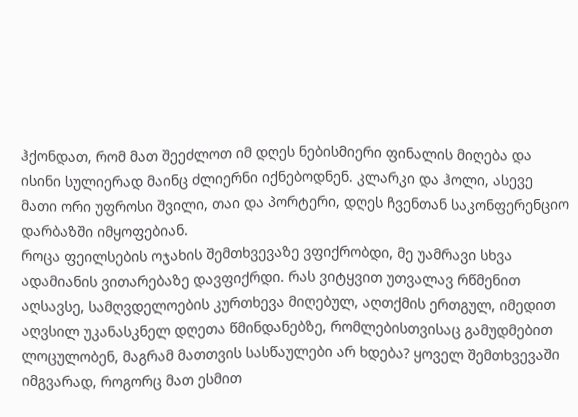ჰქონდათ, რომ მათ შეეძლოთ იმ დღეს ნებისმიერი ფინალის მიღება და ისინი სულიერად მაინც ძლიერნი იქნებოდნენ. კლარკი და ჰოლი, ასევე მათი ორი უფროსი შვილი, თაი და პორტერი, დღეს ჩვენთან საკონფერენციო დარბაზში იმყოფებიან.
როცა ფეილსების ოჯახის შემთხვევაზე ვფიქრობდი, მე უამრავი სხვა ადამიანის ვითარებაზე დავფიქრდი. რას ვიტყვით უთვალავ რწმენით აღსავსე, სამღვდელოების კურთხევა მიღებულ, აღთქმის ერთგულ, იმედით აღვსილ უკანასკნელ დღეთა წმინდანებზე, რომლებისთვისაც გამუდმებით ლოცულობენ, მაგრამ მათთვის სასწაულები არ ხდება? ყოველ შემთხვევაში იმგვარად, როგორც მათ ესმით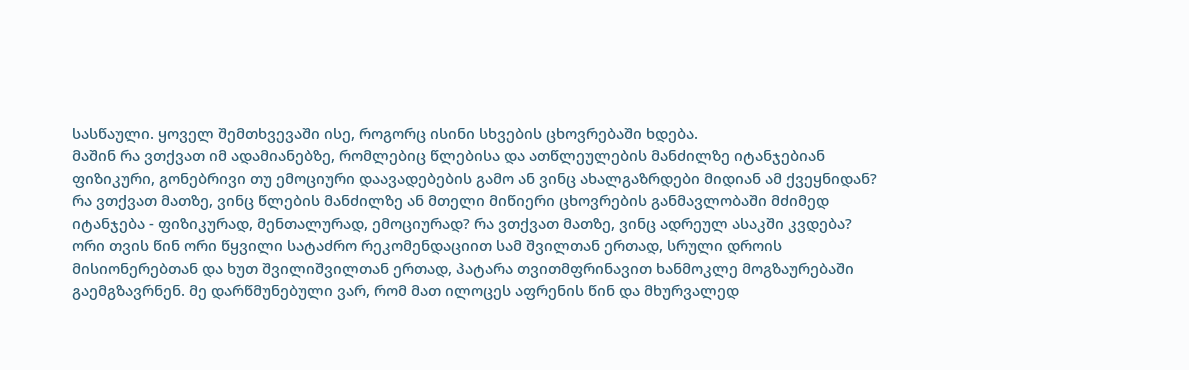სასწაული. ყოველ შემთხვევაში ისე, როგორც ისინი სხვების ცხოვრებაში ხდება.
მაშინ რა ვთქვათ იმ ადამიანებზე, რომლებიც წლებისა და ათწლეულების მანძილზე იტანჯებიან ფიზიკური, გონებრივი თუ ემოციური დაავადებების გამო ან ვინც ახალგაზრდები მიდიან ამ ქვეყნიდან?
რა ვთქვათ მათზე, ვინც წლების მანძილზე ან მთელი მიწიერი ცხოვრების განმავლობაში მძიმედ იტანჯება - ფიზიკურად, მენთალურად, ემოციურად? რა ვთქვათ მათზე, ვინც ადრეულ ასაკში კვდება? ორი თვის წინ ორი წყვილი სატაძრო რეკომენდაციით სამ შვილთან ერთად, სრული დროის მისიონერებთან და ხუთ შვილიშვილთან ერთად, პატარა თვითმფრინავით ხანმოკლე მოგზაურებაში გაემგზავრნენ. მე დარწმუნებული ვარ, რომ მათ ილოცეს აფრენის წინ და მხურვალედ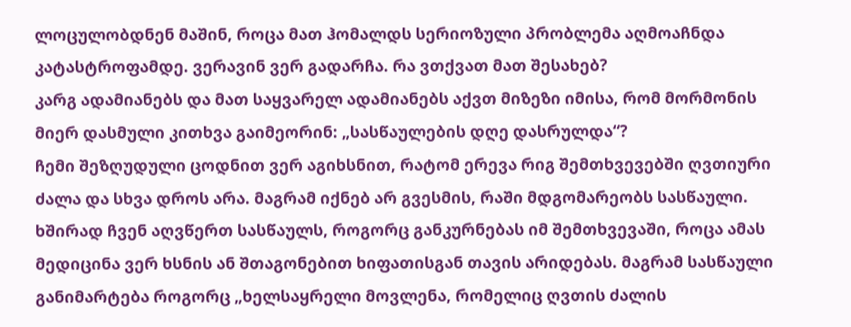ლოცულობდნენ მაშინ, როცა მათ ჰომალდს სერიოზული პრობლემა აღმოაჩნდა კატასტროფამდე. ვერავინ ვერ გადარჩა. რა ვთქვათ მათ შესახებ?
კარგ ადამიანებს და მათ საყვარელ ადამიანებს აქვთ მიზეზი იმისა, რომ მორმონის მიერ დასმული კითხვა გაიმეორინ: „სასწაულების დღე დასრულდა“?
ჩემი შეზღუდული ცოდნით ვერ აგიხსნით, რატომ ერევა რიგ შემთხვევებში ღვთიური ძალა და სხვა დროს არა. მაგრამ იქნებ არ გვესმის, რაში მდგომარეობს სასწაული.
ხშირად ჩვენ აღვწერთ სასწაულს, როგორც განკურნებას იმ შემთხვევაში, როცა ამას მედიცინა ვერ ხსნის ან შთაგონებით ხიფათისგან თავის არიდებას. მაგრამ სასწაული განიმარტება როგორც „ხელსაყრელი მოვლენა, რომელიც ღვთის ძალის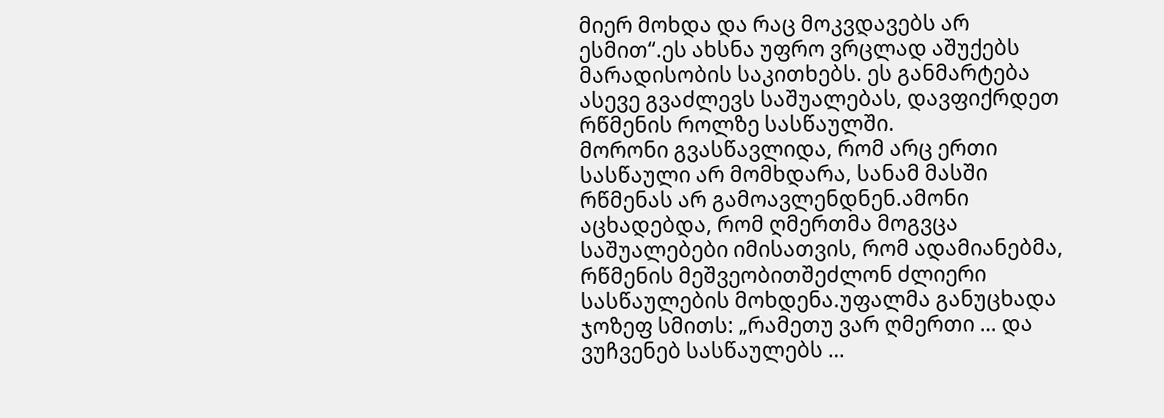მიერ მოხდა და რაც მოკვდავებს არ ესმით“.ეს ახსნა უფრო ვრცლად აშუქებს მარადისობის საკითხებს. ეს განმარტება ასევე გვაძლევს საშუალებას, დავფიქრდეთ რწმენის როლზე სასწაულში.
მორონი გვასწავლიდა, რომ არც ერთი სასწაული არ მომხდარა, სანამ მასში რწმენას არ გამოავლენდნენ.ამონი აცხადებდა, რომ ღმერთმა მოგვცა საშუალებები იმისათვის, რომ ადამიანებმა, რწმენის მეშვეობითშეძლონ ძლიერი სასწაულების მოხდენა.უფალმა განუცხადა ჯოზეფ სმითს: „რამეთუ ვარ ღმერთი … და ვუჩვენებ სასწაულებს …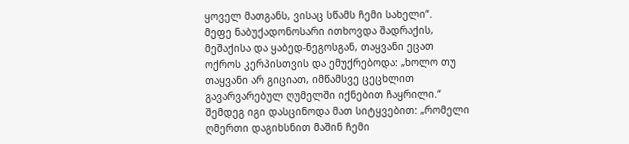ყოველ მათგანს, ვისაც სწამს ჩემი სახელი“.
მეფე ნაბუქადონოსარი ითხოვდა შადრაქის, მეშაქისა და ყაბედ-ნეგოსგან, თაყვანი ეცათ ოქროს კერპისთვის და ემუქრებოდა: „ხოლო თუ თაყვანი არ გიციათ, იმწამსვე ცეცხლით გავარვარებულ ღუმელში იქნებით ჩაყრილი.“ შემდეგ იგი დასცინოდა მათ სიტყვებით: „რომელი ღმერთი დაგიხსნით მაშინ ჩემი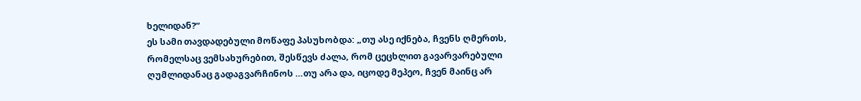ხელიდან?“
ეს სამი თავდადებული მოწაფე პასუხობდა: „თუ ასე იქნება, ჩვენს ღმერთს, რომელსაც ვემსახურებით, შესწევს ძალა, რომ ცეცხლით გავარვარებული ღუმლიდანაც გადაგვარჩინოს …თუ არა და, იცოდე მეპეო, ჩვენ მაინც არ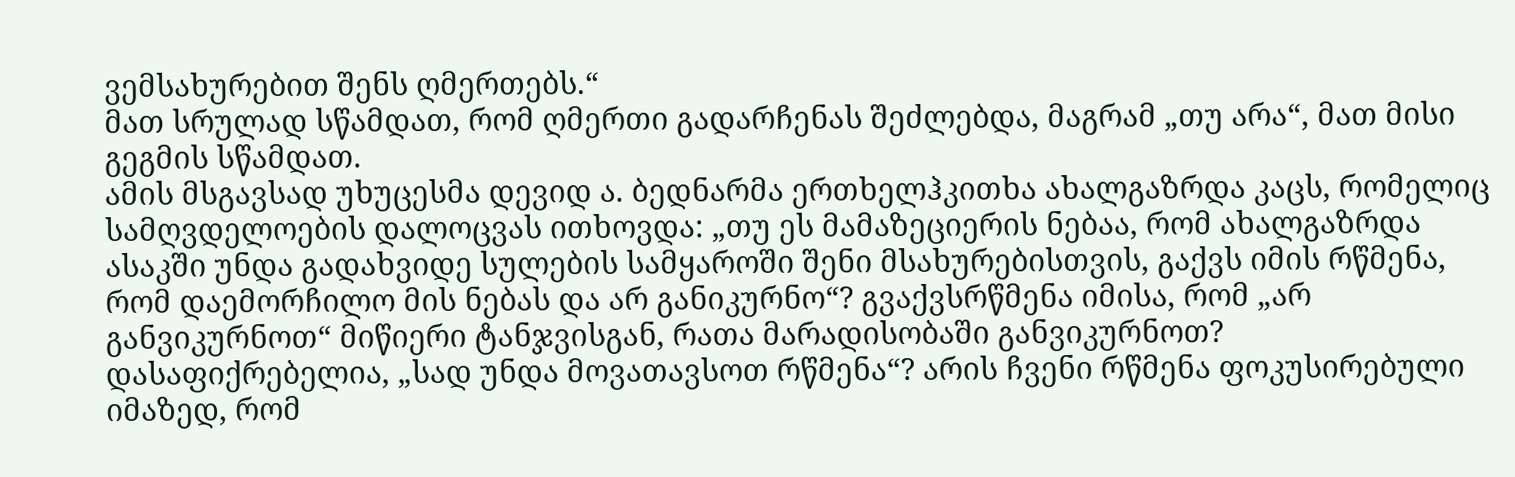ვემსახურებით შენს ღმერთებს.“
მათ სრულად სწამდათ, რომ ღმერთი გადარჩენას შეძლებდა, მაგრამ „თუ არა“, მათ მისი გეგმის სწამდათ.
ამის მსგავსად უხუცესმა დევიდ ა. ბედნარმა ერთხელჰკითხა ახალგაზრდა კაცს, რომელიც სამღვდელოების დალოცვას ითხოვდა: „თუ ეს მამაზეციერის ნებაა, რომ ახალგაზრდა ასაკში უნდა გადახვიდე სულების სამყაროში შენი მსახურებისთვის, გაქვს იმის რწმენა, რომ დაემორჩილო მის ნებას და არ განიკურნო“? გვაქვსრწმენა იმისა, რომ „არ განვიკურნოთ“ მიწიერი ტანჯვისგან, რათა მარადისობაში განვიკურნოთ?
დასაფიქრებელია, „სად უნდა მოვათავსოთ რწმენა“? არის ჩვენი რწმენა ფოკუსირებული იმაზედ, რომ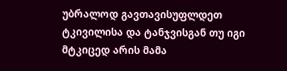უბრალოდ გავთავისუფლდეთ ტკივილისა და ტანჯვისგან თუ იგი მტკიცედ არის მამა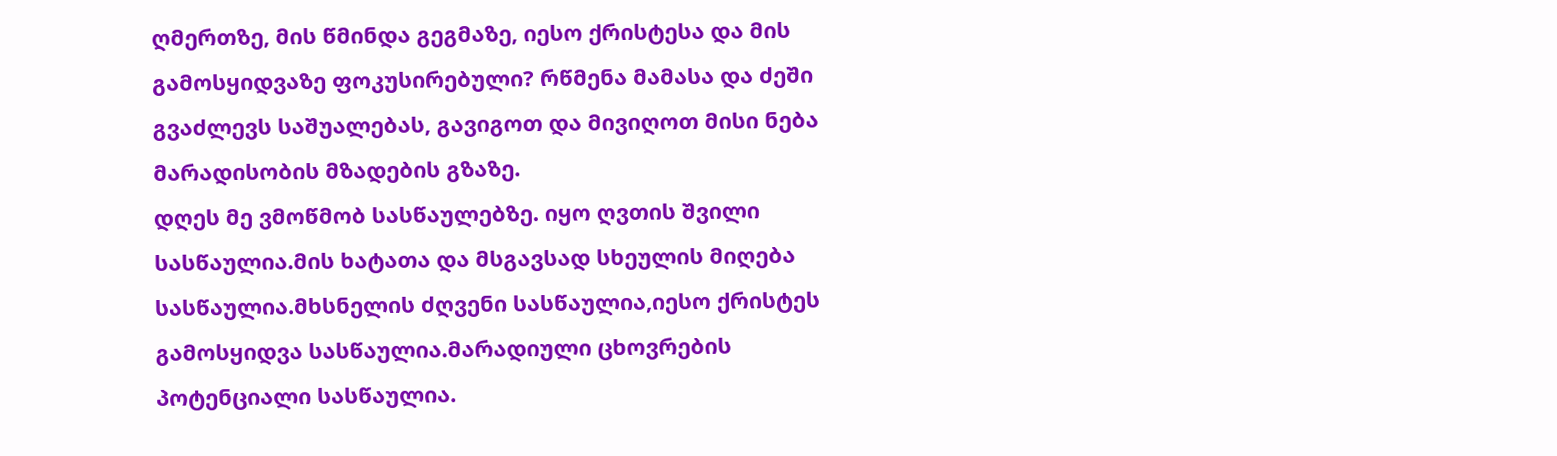ღმერთზე, მის წმინდა გეგმაზე, იესო ქრისტესა და მის გამოსყიდვაზე ფოკუსირებული? რწმენა მამასა და ძეში გვაძლევს საშუალებას, გავიგოთ და მივიღოთ მისი ნება მარადისობის მზადების გზაზე.
დღეს მე ვმოწმობ სასწაულებზე. იყო ღვთის შვილი სასწაულია.მის ხატათა და მსგავსად სხეულის მიღება სასწაულია.მხსნელის ძღვენი სასწაულია,იესო ქრისტეს გამოსყიდვა სასწაულია.მარადიული ცხოვრების პოტენციალი სასწაულია.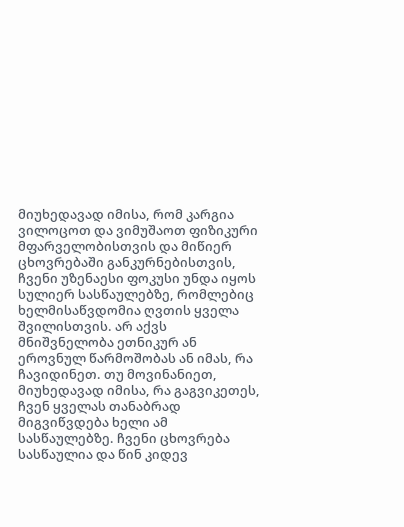მიუხედავად იმისა, რომ კარგია ვილოცოთ და ვიმუშაოთ ფიზიკური მფარველობისთვის და მიწიერ ცხოვრებაში განკურნებისთვის, ჩვენი უზენაესი ფოკუსი უნდა იყოს სულიერ სასწაულებზე, რომლებიც ხელმისაწვდომია ღვთის ყველა შვილისთვის. არ აქვს მნიშვნელობა ეთნიკურ ან ეროვნულ წარმოშობას ან იმას, რა ჩავიდინეთ. თუ მოვინანიეთ, მიუხედავად იმისა, რა გაგვიკეთეს, ჩვენ ყველას თანაბრად მიგვიწვდება ხელი ამ სასწაულებზე. ჩვენი ცხოვრება სასწაულია და წინ კიდევ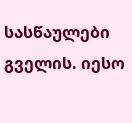სასწაულები გველის. იესო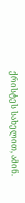ქრისტეს სახელით, ამინ.